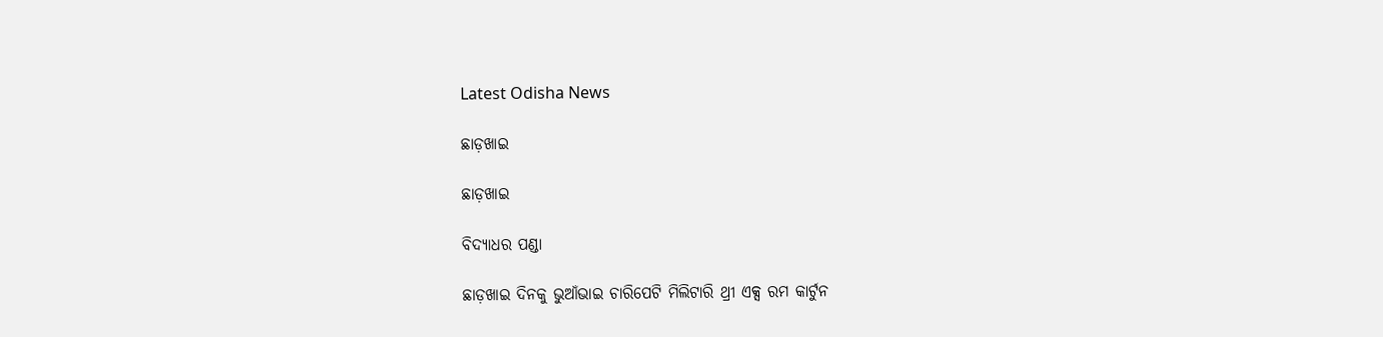Latest Odisha News

ଛାଡ଼ଖାଇ

ଛାଡ଼ଖାଇ

ବିଦ୍ୟାଧର ପଣ୍ଡା

ଛାଡ଼ଖାଇ ଦିନକୁ ଭୁଆଁଭାଇ ଚାରିପେଟି ମିଲିଟାରି ଥ୍ରୀ ଏକ୍ସ ରମ କାର୍ଟୁନ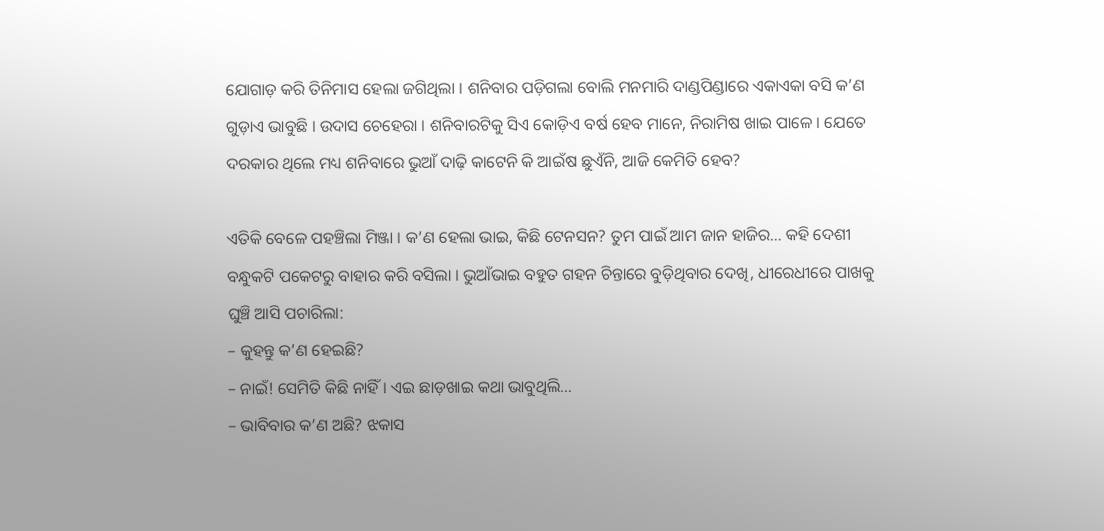ଯୋଗାଡ଼ କରି ତିନିମାସ ହେଲା ଜଗିଥିଲା । ଶନିବାର ପଡ଼ିଗଲା ବୋଲି ମନମାରି ଦାଣ୍ଡପିଣ୍ଡାରେ ଏକାଏକା ବସି କ’ଣ ଗୁଡ଼ାଏ ଭାବୁଛି । ଉଦାସ ଚେହେରା । ଶନିବାରଟିକୁ ସିଏ କୋଡ଼ିଏ ବର୍ଷ ହେବ ମାନେ, ନିରାମିଷ ଖାଇ ପାଳେ । ଯେତେ ଦରକାର ଥିଲେ ମଧ୍ୟ ଶନିବାରେ ଭୁଆଁ ଦାଢ଼ି କାଟେନି କି ଆଇଁଷ ଛୁଏଁନି, ଆଜି କେମିତି ହେବ?

ଏତିକି ବେଳେ ପହଞ୍ଚିଲା ମିଞ୍ଜା । କ’ଣ ହେଲା ଭାଇ, କିଛି ଟେନସନ? ତୁମ ପାଇଁ ଆମ ଜାନ ହାଜିର… କହି ଦେଶୀ ବନ୍ଧୁକଟି ପକେଟରୁ ବାହାର କରି ବସିଲା । ଭୁଆଁଭାଇ ବହୁତ ଗହନ ଚିନ୍ତାରେ ବୁଡ଼ିଥିବାର ଦେଖି, ଧୀରେଧୀରେ ପାଖକୁ ଘୁଞ୍ଚି ଆସି ପଚାରିଲା:
– କୁହନ୍ତୁ କ’ଣ ହେଇଛି?
– ନାଇଁ! ସେମିତି କିଛି ନାହିଁ । ଏଇ ଛାଡ଼ଖାଇ କଥା ଭାବୁଥିଲି…
– ଭାବିବାର କ’ଣ ଅଛି? ଝକାସ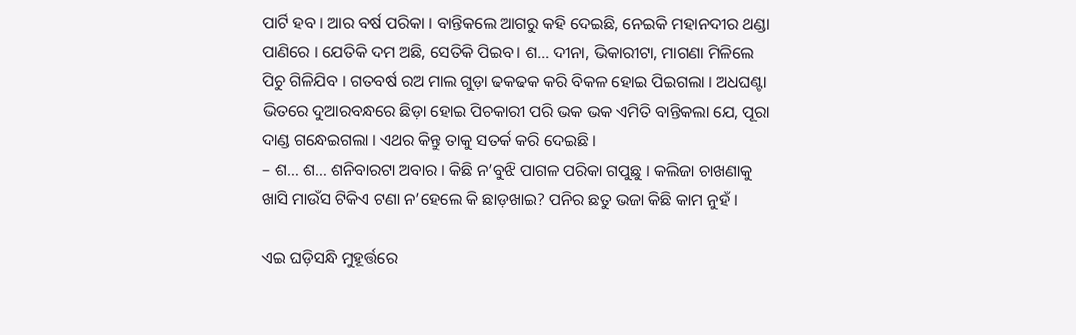ପାର୍ଟି ହବ । ଆର ବର୍ଷ ପରିକା । ବାନ୍ତିକଲେ ଆଗରୁ କହି ଦେଇଛି, ନେଇକି ମହାନଦୀର ଥଣ୍ଡା ପାଣିରେ । ଯେତିକି ଦମ ଅଛି, ସେତିକି ପିଇବ। ଶ… ଦୀନା, ଭିକାରୀଟା, ମାଗଣା ମିଳିଲେ ପିଚୁ ଗିଳିଯିବ । ଗତବର୍ଷ ରଅ ମାଲ ଗୁଡ଼ା ଢକଢକ କରି ବିକଳ ହୋଇ ପିଇଗଲା । ଅଧଘଣ୍ଟା ଭିତରେ ଦୁଆରବନ୍ଧରେ ଛିଡ଼ା ହୋଇ ପିଚକାରୀ ପରି ଭକ ଭକ ଏମିତି ବାନ୍ତିକଲା ଯେ, ପୂରା ଦାଣ୍ଡ ଗନ୍ଧେଇଗଲା । ଏଥର କିନ୍ତୁ ତାକୁ ସତର୍କ କରି ଦେଇଛି ।
– ଶ… ଶ… ଶନିବାରଟା ଅବାର । କିଛି ନ’ବୁଝି ପାଗଳ ପରିକା ଗପୁଛୁ । କଲିଜା ଚାଖଣାକୁ ଖାସି ମାଉଁସ ଟିକିଏ ଟଣା ନ’ହେଲେ କି ଛାଡ଼ଖାଇ? ପନିର ଛତୁ ଭଜା କିଛି କାମ ନୁହଁ ।

ଏଇ ଘଡ଼ିସନ୍ଧି ମୁହୂର୍ତ୍ତରେ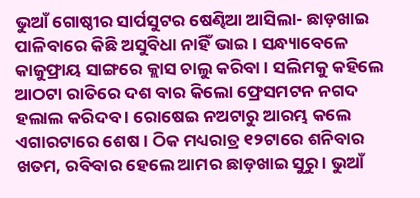ଭୁଆଁ ଗୋଷ୍ଠୀର ସାର୍ପସୁଟର ଷେଣ୍ଢିଆ ଆସିଲା- ଛାଡ଼ଖାଇ ପାଳିବାରେ କିଛି ଅସୁବିଧା ନାହିଁ ଭାଇ । ସନ୍ଧ୍ୟାବେଳେ କାଜୁଫ୍ରାୟ ସାଙ୍ଗରେ କ୍ଲାସ ଚାଲୁ କରିବା । ସଲିମକୁ କହିଲେ ଆଠଟା ରାତିରେ ଦଶ ବାର କିଲୋ ଫ୍ରେସମଟନ ନଗଦ ହଲାଲ କରିଦବ । ରୋଷେଇ ନଅଟାରୁ ଆରମ୍ଭ କଲେ ଏଗାରଟାରେ ଶେଷ । ଠିକ ମଧ୍ୟରାତ୍ର ୧୨ଟାରେ ଶନିବାର ଖତମ, ରବିବାର ହେଲେ ଆମର ଛାଡ଼ଖାଇ ସୁରୁ । ଭୁଆଁ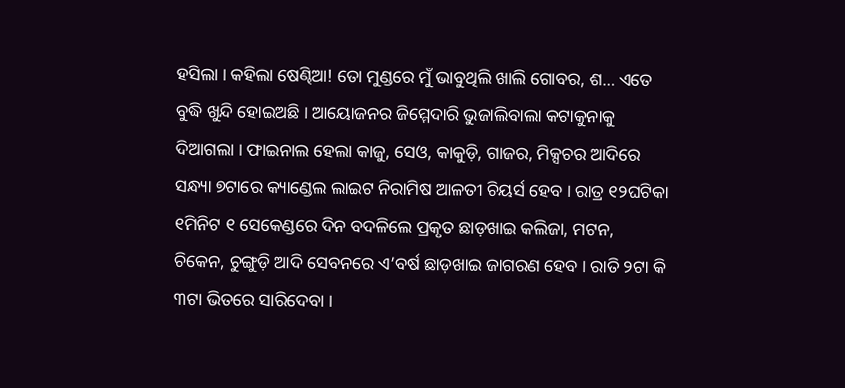ହସିଲା । କହିଲା ଷେଣ୍ଢିଆ! ତୋ ମୁଣ୍ଡରେ ମୁଁ ଭାବୁଥିଲି ଖାଲି ଗୋବର, ଶ… ଏତେ ବୁଦ୍ଧି ଖୁନ୍ଦି ହୋଇଅଛି । ଆୟୋଜନର ଜିମ୍ମେଦାରି ଭୁଜାଲିବାଲା କଟାକୁନାକୁ ଦିଆଗଲା । ଫାଇନାଲ ହେଲା କାଜୁ, ସେଓ, କାକୁଡ଼ି, ଗାଜର, ମିକ୍ସଚର ଆଦିରେ ସନ୍ଧ୍ୟା ୭ଟାରେ କ୍ୟାଣ୍ଡେଲ ଲାଇଟ ନିରାମିଷ ଆଳତୀ ଚିୟର୍ସ ହେବ । ରାତ୍ର ୧୨ଘଟିକା ୧ମିନିଟ ୧ ସେକେଣ୍ଡରେ ଦିନ ବଦଳିଲେ ପ୍ରକୃତ ଛାଡ଼ଖାଇ କଲିଜା, ମଟନ, ଚିକେନ, ଚୁଙ୍ଗୁଡ଼ି ଆଦି ସେବନରେ ଏ’ବର୍ଷ ଛାଡ଼ଖାଇ ଜାଗରଣ ହେବ । ରାତି ୨ଟା କି ୩ଟା ଭିତରେ ସାରିଦେବା ।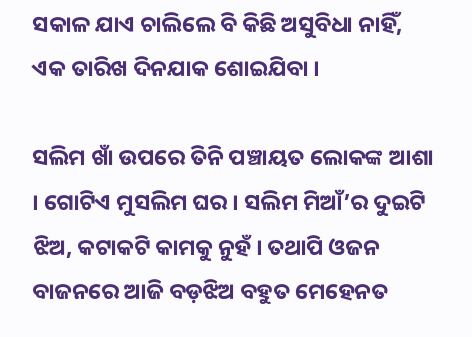ସକାଳ ଯାଏ ଚାଲିଲେ ବି କିଛି ଅସୁବିଧା ନାହିଁ, ଏକ ତାରିଖ ଦିନଯାକ ଶୋଇଯିବା ।

ସଲିମ ଖାଁ ଉପରେ ତିନି ପଞ୍ଚାୟତ ଲୋକଙ୍କ ଆଶା । ଗୋଟିଏ ମୁସଲିମ ଘର । ସଲିମ ମିଆଁ’ର ଦୁଇଟି ଝିଅ, କଟାକଟି କାମକୁ ନୁହଁ । ତଥାପି ଓଜନ ବାଜନରେ ଆଜି ବଡ଼ଝିଅ ବହୁତ ମେହେନତ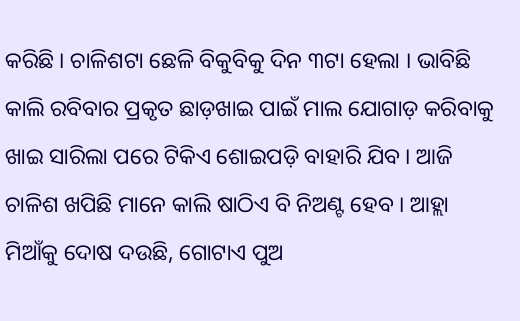କରିଛି । ଚାଳିଶଟା ଛେଳି ବିକୁବିକୁ ଦିନ ୩ଟା ହେଲା । ଭାବିଛି କାଲି ରବିବାର ପ୍ରକୃତ ଛାଡ଼ଖାଇ ପାଇଁ ମାଲ ଯୋଗାଡ଼ କରିବାକୁ ଖାଇ ସାରିଲା ପରେ ଟିକିଏ ଶୋଇପଡ଼ି ବାହାରି ଯିବ । ଆଜି ଚାଳିଶ ଖପିଛି ମାନେ କାଲି ଷାଠିଏ ବି ନିଅଣ୍ଟ ହେବ । ଆହ୍ଲା ମିଆଁକୁ ଦୋଷ ଦଉଛି, ଗୋଟାଏ ପୁଅ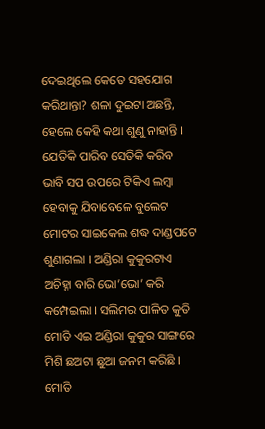ଦେଇଥିଲେ କେତେ ସହଯୋଗ କରିଥାନ୍ତା? ଶଳା ଦୁଇଟା ଅଛନ୍ତି, ହେଲେ କେହି କଥା ଶୁଣୁ ନାହାନ୍ତି । ଯେତିକି ପାରିବ ସେତିକି କରିବ ଭାବି ସପ ଉପରେ ଟିକିଏ ଲମ୍ବା ହେବାକୁ ଯିବାବେଳେ ବୁଲେଟ ମୋଟର ସାଇକେଲ ଶଦ୍ଧ ଦାଣ୍ଡପଟେ ଶୁଣାଗଲା । ଅଣ୍ଡିରା କୁକୁରଟାଏ ଅଚିହ୍ନା ବାରି ଭୋ’ଭୋ’ କରି କମ୍ପେଇଲା । ସଲିମର ପାଳିତ କୁତି ମୋତି ଏଇ ଅଣ୍ଡିରା କୁକୁର ସାଙ୍ଗରେ ମିଶି ଛଅଟା ଛୁଆ ଜନମ କରିଛି । ମୋତି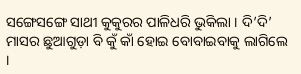ସଙ୍ଗେସଙ୍ଗେ ସାଥୀ କୁକୁରର ପାଳିଧରି ଭୁକିଲା । ଦି’ଦି’ ମାସର ଛୁଆଗୁଡ଼ା ବି କୁଁ କାଁ ହୋଇ ବୋବାଇବାକୁ ଲାଗିଲେ ।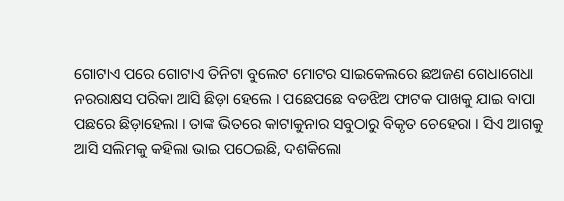ଗୋଟାଏ ପରେ ଗୋଟାଏ ତିନିଟା ବୁଲେଟ ମୋଟର ସାଇକେଲରେ ଛଅଜଣ ଗେଧାଗେଧା ନରରାକ୍ଷସ ପରିକା ଆସି ଛିଡ଼ା ହେଲେ । ପଛେପଛେ ବଡଝିଅ ଫାଟକ ପାଖକୁ ଯାଇ ବାପା ପଛରେ ଛିଡ଼ାହେଲା । ତାଙ୍କ ଭିତରେ କାଟାକୁନାର ସବୁଠାରୁ ବିକୃତ ଚେହେରା । ସିଏ ଆଗକୁ ଆସି ସଲିମକୁ କହିଲା ଭାଇ ପଠେଇଛି, ଦଶକିଲୋ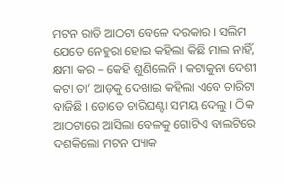ମଟନ ରାତି ଆଠଟା ବେଳେ ଦରକାର । ସଲିମ ଯେତେ ନେହୁରା ହୋଇ କହିଲା କିଛି ମାଲ ନାହିଁ, କ୍ଷମା କର – କେହି ଶୁଣିଲେନି । କଟାକୁନା ଦେଶୀ କଟା ତା’ ଆଡ଼କୁ ଦେଖାଇ କହିଲା ଏବେ ଚାରିଟା ବାଜିଛି । ତୋତେ ଚାରିଘଣ୍ଟା ସମୟ ଦେଲୁ । ଠିକ ଆଠଟାରେ ଆସିଲା ବେଳକୁ ଗୋଟିଏ ବାଲଟିରେ ଦଶକିଲୋ ମଟନ ପ୍ୟାକ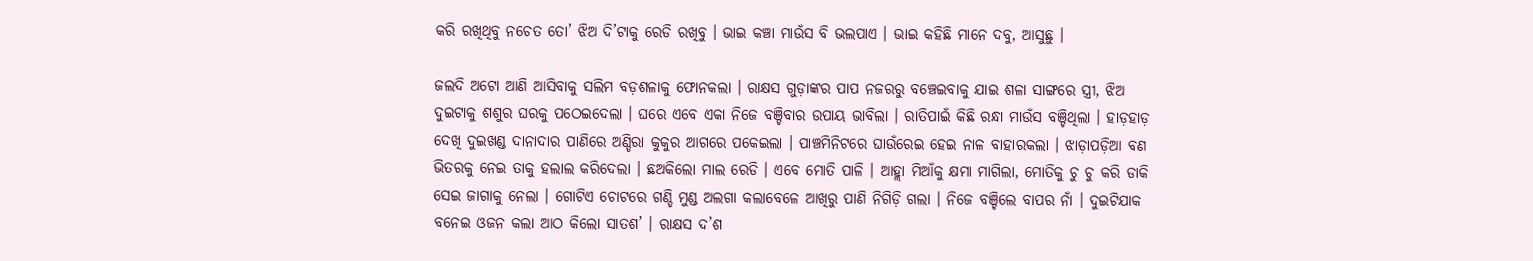କରି ରଖିଥିବୁ ନଚେତ ତୋ’ ଝିଅ ଦି’ଟାକୁ ରେଡି ରଖିବୁ । ଭାଇ କଞ୍ଚା ମାଉଁସ ବି ଭଲପାଏ । ଭାଇ କହିଛି ମାନେ ଦବୁ, ଆସୁଛୁ ।

ଜଲଦି ଅଟୋ ଆଣି ଆସିବାକୁ ସଲିମ ବଡ଼ଶଳାକୁ ଫୋନକଲା । ରାକ୍ଷସ ଗୁଡ଼ାଙ୍କର ପାପ ନଜରରୁ ବଞ୍ଚେଇବାକୁ ଯାଇ ଶଳା ସାଙ୍ଗରେ ସ୍ତ୍ରୀ, ଝିଅ ଦୁଇଟାକୁ ଶଶୁର ଘରକୁ ପଠେଇଦେଲା । ଘରେ ଏବେ ଏକା ନିଜେ ବଞ୍ଚିବାର ଉପାୟ ଭାବିଲା । ରାତିପାଇଁ କିଛି ରନ୍ଧା ମାଉଁସ ବଞ୍ଚିଥିଲା । ହାଡ଼ହାଡ଼ ଦେଖି ଦୁଇଖଣ୍ଡ ଦାନାଦାର ପାଣିରେ ଅଣ୍ଡିରା କୁକୁର ଆଗରେ ପକେଇଲା । ପାଞ୍ଚମିନିଟରେ ଘାଉଁରେଇ ହେଇ ନାଳ ବାହାରକଲା । ଝାଡ଼ାପଡ଼ିଆ ବଣ ଭିତରକୁ ନେଇ ତାକୁ ହଲାଲ କରିଦେଲା । ଛଅକିଲୋ ମାଲ ରେଡି । ଏବେ ମୋତି ପାଳି । ଆହ୍ଲା ମିଆଁକୁ କ୍ଷମା ମାଗିଲା, ମୋତିକୁ ଚୁ ଚୁ କରି ଡାକି ସେଇ ଜାଗାକୁ ନେଲା । ଗୋଟିଏ ଚୋଟରେ ଗଣ୍ଡି ମୁଣ୍ଡ ଅଲଗା କଲାବେଳେ ଆଖିରୁ ପାଣି ନିଗିଡ଼ି ଗଲା । ନିଜେ ବଞ୍ଚିଲେ ବାପର ନାଁ । ଦୁଇଟିଯାକ ବନେଇ ଓଜନ କଲା ଆଠ କିଲୋ ସାତଶ’ । ରାକ୍ଷସ ଦ’ଶ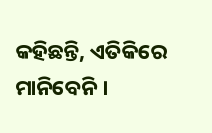କହିଛନ୍ତି, ଏତିକିରେ ମାନିବେନି ।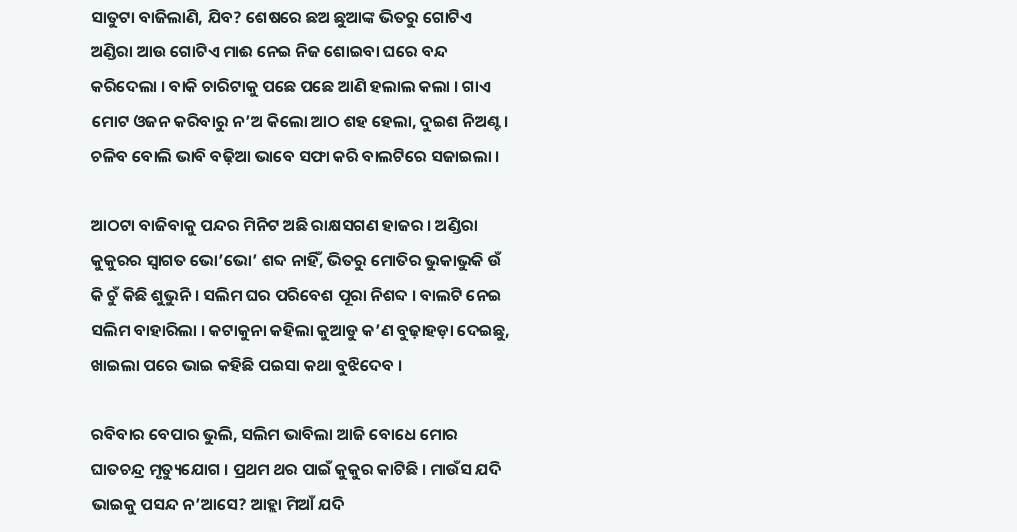ସାତୁଟା ବାଜିଲାଣି, ଯିବ? ଶେଷରେ ଛଅ ଛୁଆଙ୍କ ଭିତରୁ ଗୋଟିଏ ଅଣ୍ଡିରା ଆଉ ଗୋଟିଏ ମାଈ ନେଇ ନିଜ ଶୋଇବା ଘରେ ବନ୍ଦ କରିଦେଲା । ବାକି ଚାରିଟାକୁ ପଛେ ପଛେ ଆଣି ହଲାଲ କଲା । ଗାଏ ମୋଟ ଓଜନ କରିବାରୁ ନ’ଅ କିଲୋ ଆଠ ଶହ ହେଲା, ଦୁଇଶ ନିଅଣ୍ଟ । ଚଳିବ ବୋଲି ଭାବି ବଢ଼ିଆ ଭାବେ ସଫା କରି ବାଲଟିରେ ସଜାଇଲା ।

ଆଠଟା ବାଜିବାକୁ ପନ୍ଦର ମିନିଟ ଅଛି ରାକ୍ଷସଗଣ ହାଜର । ଅଣ୍ଡିରା କୁକୁରର ସ୍ୱାଗତ ଭୋ’ଭୋ’ ଶବ୍ଦ ନାହିଁ, ଭିତରୁ ମୋତିର ଭୁକାଭୁକି ଉଁ କି ଚୁଁ କିଛି ଶୁଭୁନି । ସଲିମ ଘର ପରିବେଶ ପୂରା ନିଶବ୍ଦ । ବାଲଟି ନେଇ ସଲିମ ବାହାରିଲା । କଟାକୁନା କହିଲା କୁଆଡୁ କ’ଣ ବୁଢ଼ାହଡ଼ା ଦେଇଛୁ, ଖାଇଲା ପରେ ଭାଇ କହିଛି ପଇସା କଥା ବୁଝିଦେବ ।

ରବିବାର ବେପାର ଭୁଲି, ସଲିମ ଭାବିଲା ଆଜି ବୋଧେ ମୋର ଘାତଚନ୍ଦ୍ର ମୃତ୍ୟୁଯୋଗ । ପ୍ରଥମ ଥର ପାଇଁ କୁକୁର କାଟିଛି । ମାଉଁସ ଯଦି ଭାଇକୁ ପସନ୍ଦ ନ’ଆସେ? ଆହ୍ଲା ମିଆଁ ଯଦି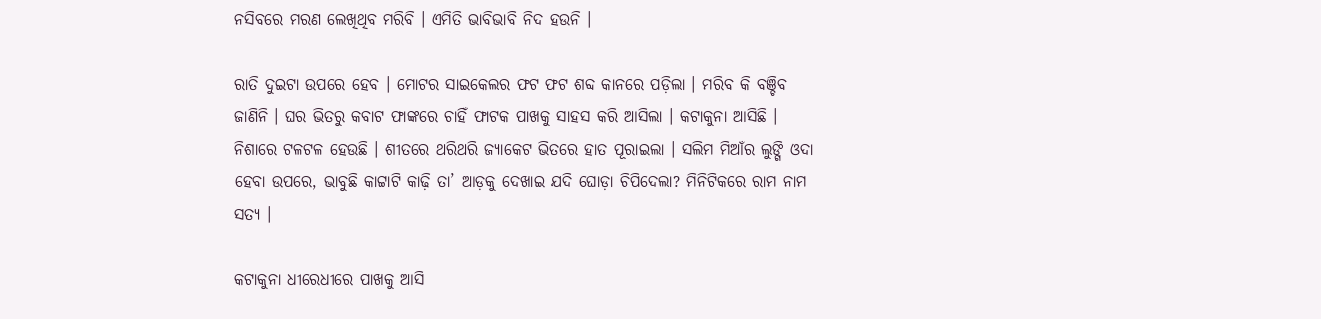ନସିବରେ ମରଣ ଲେଖିଥିବ ମରିବି । ଏମିତି ଭାବିଭାବି ନିଦ ହଉନି ।

ରାତି ଦୁଇଟା ଉପରେ ହେବ । ମୋଟର ସାଇକେଲର ଫଟ ଫଟ ଶବ୍ଦ କାନରେ ପଡ଼ିଲା । ମରିବ କି ବଞ୍ଚିବ ଜାଣିନି । ଘର ଭିତରୁ କବାଟ ଫାଙ୍କରେ ଚାହିଁ ଫାଟକ ପାଖକୁ ସାହସ କରି ଆସିଲା । କଟାକୁନା ଆସିଛି । ନିଶାରେ ଟଳଟଳ ହେଉଛି । ଶୀତରେ ଥରିଥରି ଜ୍ୟାକେଟ ଭିତରେ ହାତ ପୂରାଇଲା । ସଲିମ ମିଆଁର ଲୁଙ୍ଗି ଓଦା ହେବା ଉପରେ, ଭାବୁଛି କାଟ୍ଟାଟି କାଢ଼ି ତା’ ଆଡ଼କୁ ଦେଖାଇ ଯଦି ଘୋଡ଼ା ଚିପିଦେଲା? ମିନିଟିକରେ ରାମ ନାମ ସତ୍ୟ ।

କଟାକୁନା ଧୀରେଧୀରେ ପାଖକୁ ଆସି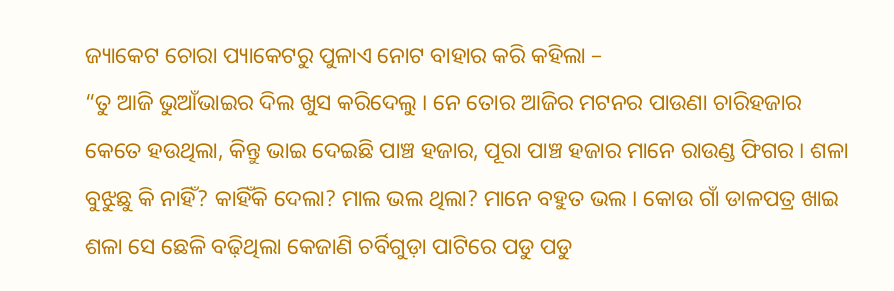ଜ୍ୟାକେଟ ଚୋରା ପ୍ୟାକେଟରୁ ପୁଳାଏ ନୋଟ ବାହାର କରି କହିଲା –
“ତୁ ଆଜି ଭୁଆଁଭାଇର ଦିଲ ଖୁସ କରିଦେଲୁ । ନେ ତୋର ଆଜିର ମଟନର ପାଉଣା ଚାରିହଜାର କେତେ ହଉଥିଲା, କିନ୍ତୁ ଭାଇ ଦେଇଛି ପାଞ୍ଚ ହଜାର, ପୂରା ପାଞ୍ଚ ହଜାର ମାନେ ରାଉଣ୍ଡ ଫିଗର । ଶଳା ବୁଝୁଛୁ କି ନାହିଁ? କାହିଁକି ଦେଲା? ମାଲ ଭଲ ଥିଲା? ମାନେ ବହୁତ ଭଲ । କୋଉ ଗାଁ ଡାଳପତ୍ର ଖାଇ ଶଳା ସେ ଛେଳି ବଢ଼ିଥିଲା କେଜାଣି ଚର୍ବିଗୁଡ଼ା ପାଟିରେ ପଡୁ ପଡୁ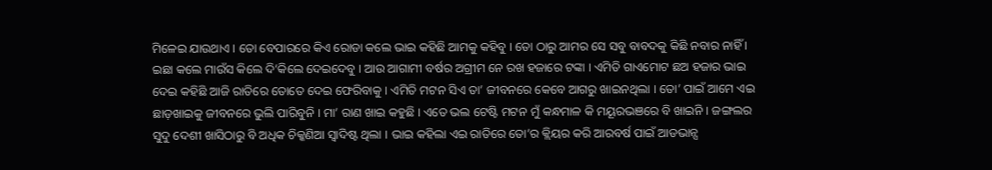ମିଳେଇ ଯାଉଥାଏ । ତୋ ବେପାରରେ କିଏ ରୋଡା କଲେ ଭାଇ କହିଛି ଆମକୁ କହିବୁ । ତୋ ଠାରୁ ଆମର ସେ ସବୁ ବାବଦକୁ କିଛି ନବାର ନାହିଁ । ଇଛା କଲେ ମାଉଁସ କିଲେ ଦି’କିଲେ ଦେଇଦେବୁ । ଆଉ ଆଗାମୀ ବର୍ଷର ଅଗ୍ରୀମ ନେ ରଖ ହଜାରେ ଟଙ୍କା । ଏମିତି ଗାଏମୋଟ ଛଅ ହଜାର ଭାଇ ଦେଇ କହିଛି ଆଜି ରାତିରେ ତୋତେ ଦେଇ ଫେରିବାକୁ । ଏମିତି ମଟନ ସିଏ ତା’ ଜୀବନରେ କେବେ ଆଗରୁ ଖାଇନଥିଲା । ତୋ’ ପାଇଁ ଆମେ ଏଇ ଛାଡ଼ଖାଇକୁ ଜୀବନରେ ଭୁଲି ପାରିବୁନି । ମା’ ରାଣ ଖାଇ କହୁଛି । ଏତେ ଭଲ ଟେଷ୍ଟି ମଟନ ମୁଁ କନ୍ଧମାଳ କି ମୟୂରଭଞରେ ବି ଖାଇନି । ଜଙ୍ଗଲର ସୁଦୁ ଦେଶୀ ଖାସିଠାରୁ ବି ଅଧିକ ଚିକ୍କଣିଆ ସ୍ୱାଦିଷ୍ଟ ଥିଲା । ଭାଇ କହିଲା ଏଇ ରାତିରେ ତୋ’ର କ୍ଲିୟର କରି ଆରବର୍ଷ ପାଇଁ ଆଡଭାନ୍ସ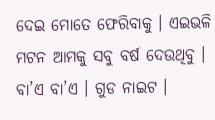ଦେଇ ମୋତେ ଫେରିବାକୁ । ଏଇଭଳି ମଟନ ଆମକୁ ସବୁ ବର୍ଷ ଦେଉଥିବୁ । ବା’ଏ ବା’ଏ । ଗୁଡ ନାଇଟ ।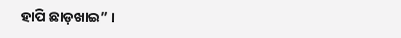ହାପି ଛାଡ଼ଖାଇ” ।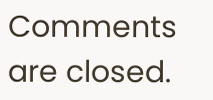Comments are closed.